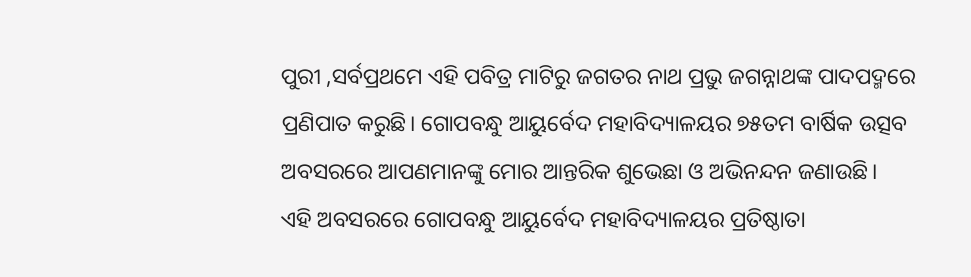ପୁରୀ ,ସର୍ବପ୍ରଥମେ ଏହି ପବିତ୍ର ମାଟିରୁ ଜଗତର ନାଥ ପ୍ରଭୁ ଜଗନ୍ନାଥଙ୍କ ପାଦପଦ୍ମରେ ପ୍ରଣିପାତ କରୁଛି। ଗୋପବନ୍ଧୁ ଆୟୁର୍ବେଦ ମହାବିଦ୍ୟାଳୟର ୭୫ତମ ବାର୍ଷିକ ଉତ୍ସବ ଅବସରରେ ଆପଣମାନଙ୍କୁ ମୋର ଆନ୍ତରିକ ଶୁଭେଛା ଓ ଅଭିନନ୍ଦନ ଜଣାଉଛି।
ଏହି ଅବସରରେ ଗୋପବନ୍ଧୁ ଆୟୁର୍ବେଦ ମହାବିଦ୍ୟାଳୟର ପ୍ରତିଷ୍ଠାତା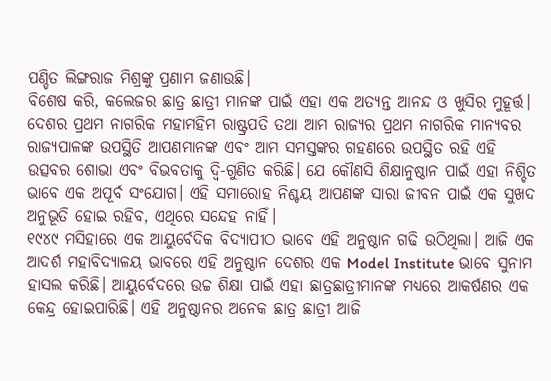ପଣ୍ଡିତ ଲିଙ୍ଗରାଜ ମିଶ୍ରଙ୍କୁ ପ୍ରଣାମ ଜଣାଉଛି।
ବିଶେଷ କରି, କଲେଜର ଛାତ୍ର ଛାତ୍ରୀ ମାନଙ୍କ ପାଇଁ ଏହା ଏକ ଅତ୍ୟନ୍ତ ଆନନ୍ଦ ଓ ଖୁସିର ମୁହୂର୍ତ୍ତ। ଦେଶର ପ୍ରଥମ ନାଗରିକ ମହାମହିମ ରାଷ୍ଟ୍ରପତି ତଥା ଆମ ରାଜ୍ୟର ପ୍ରଥମ ନାଗରିକ ମାନ୍ୟବର ରାଜ୍ୟପାଳଙ୍କ ଉପସ୍ଥିତି ଆପଣମାନଙ୍କ ଏବଂ ଆମ ସମସ୍ତଙ୍କର ଗହଣରେ ଉପସ୍ଥିତ ରହି ଏହି ଉତ୍ସବର ଶୋଭା ଏବଂ ବିଭବତାକୁ ଦ୍ଵି-ଗୁଣିତ କରିଛି। ଯେ କୌଣସି ଶିକ୍ଷାନୁଷ୍ଠାନ ପାଇଁ ଏହା ନିଶ୍ଚିତ ଭାବେ ଏକ ଅପୂର୍ବ ସଂଯୋଗ। ଏହି ସମାରୋହ ନିଶ୍ଚୟ ଆପଣଙ୍କ ସାରା ଜୀବନ ପାଇଁ ଏକ ସୁଖଦ ଅନୁଭୂତି ହୋଇ ରହିବ, ଏଥିରେ ସନ୍ଦେହ ନାହିଁ।
୧୯୪୯ ମସିହାରେ ଏକ ଆୟୁର୍ବେଦିକ ବିଦ୍ୟାପୀଠ ଭାବେ ଏହି ଅନୁଷ୍ଠାନ ଗଢି ଉଠିଥିଲା। ଆଜି ଏକ ଆଦର୍ଶ ମହାବିଦ୍ୟାଳୟ ଭାବରେ ଏହି ଅନୁଷ୍ଠାନ ଦେଶର ଏକ Model Institute ଭାବେ ସୁନାମ ହାସଲ କରିଛି। ଆୟୁର୍ବେଦରେ ଉଚ୍ଚ ଶିକ୍ଷା ପାଇଁ ଏହା ଛାତ୍ରଛାତ୍ରୀମାନଙ୍କ ମଧ୍ୟରେ ଆକର୍ଷଣର ଏକ କେନ୍ଦ୍ର ହୋଇପାରିଛି। ଏହି ଅନୁଷ୍ଠାନର ଅନେକ ଛାତ୍ର ଛାତ୍ରୀ ଆଜି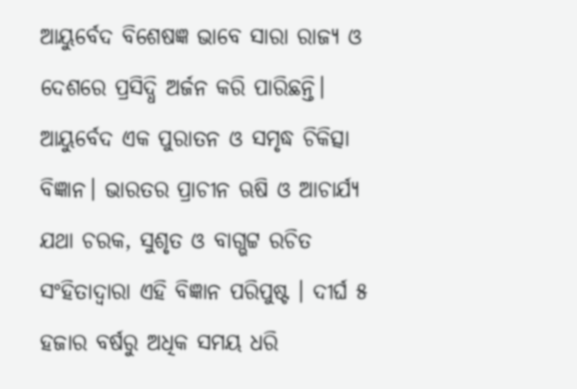ଆୟୁର୍ବେଦ ବିଶେଷଜ୍ଞ ଭାବେ ସାରା ରାଜ୍ୟ ଓ ଦେଶରେ ପ୍ରସିଦ୍ଧି ଅର୍ଜନ କରି ପାରିଛନ୍ତି।
ଆୟୁର୍ବେଦ ଏକ ପୁରାତନ ଓ ସମୃଦ୍ଧ ଚିକିତ୍ସା ବିଜ୍ଞାନ। ଭାରତର ପ୍ରାଚୀନ ଋଷି ଓ ଆଚାର୍ଯ୍ୟ ଯଥା ଚରକ, ସୁଶୃତ ଓ ବାଗ୍ଭଟ୍ଟ ରଚିତ ସଂହିତାଦ୍ୱାରା ଏହି ବିଜ୍ଞାନ ପରିପୁଷ୍ଟ । ଦୀର୍ଘ ୫ ହଜାର ବର୍ଷରୁ ଅଧିକ ସମୟ ଧରି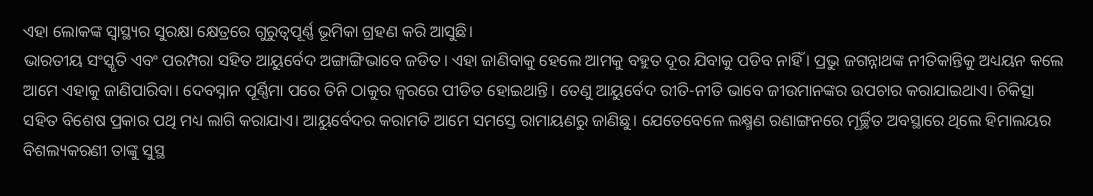ଏହା ଲୋକଙ୍କ ସ୍ବାସ୍ଥ୍ୟର ସୁରକ୍ଷା କ୍ଷେତ୍ରରେ ଗୁରୁତ୍ଵପୂର୍ଣ୍ଣ ଭୂମିକା ଗ୍ରହଣ କରି ଆସୁଛି।
ଭାରତୀୟ ସଂସ୍କୃତି ଏବଂ ପରମ୍ପରା ସହିତ ଆୟୁର୍ବେଦ ଅଙ୍ଗାଙ୍ଗିଭାବେ ଜଡିତ। ଏହା ଜାଣିବାକୁ ହେଲେ ଆମକୁ ବହୁତ ଦୂର ଯିବାକୁ ପଡିବ ନାହିଁ । ପ୍ରଭୁ ଜଗନ୍ନାଥଙ୍କ ନୀତିକାନ୍ତିକୁ ଅଧ୍ୟୟନ କଲେ ଆମେ ଏହାକୁ ଜାଣିପାରିବା। ଦେବସ୍ନାନ ପୂର୍ଣ୍ଣିମା ପରେ ତିନି ଠାକୁର ଜ୍ବରରେ ପୀଡିତ ହୋଇଥାନ୍ତି। ତେଣୁ ଆୟୁର୍ବେଦ ରୀତି-ନୀତି ଭାବେ ଜୀଉମାନଙ୍କର ଉପଚାର କରାଯାଇଥାଏ। ଚିକିତ୍ସା ସହିତ ବିଶେଷ ପ୍ରକାର ପଥି ମଧ୍ୟ ଲାଗି କରାଯାଏ। ଆୟୁର୍ବେଦର କରାମତି ଆମେ ସମସ୍ତେ ରାମାୟଣରୁ ଜାଣିଛୁ। ଯେତେବେଳେ ଲକ୍ଷ୍ମଣ ରଣାଙ୍ଗନରେ ମୂର୍ଚ୍ଛିତ ଅବସ୍ଥାରେ ଥିଲେ ହିମାଲୟର ବିଶଲ୍ୟକରଣୀ ତାଙ୍କୁ ସୁସ୍ଥ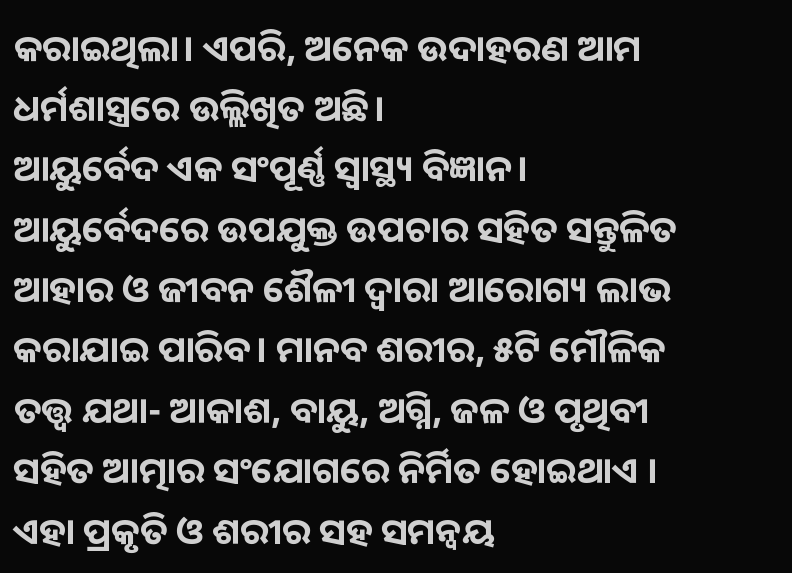କରାଇଥିଲା। ଏପରି, ଅନେକ ଉଦାହରଣ ଆମ ଧର୍ମଶାସ୍ତ୍ରରେ ଉଲ୍ଲିଖିତ ଅଛି।
ଆୟୁର୍ବେଦ ଏକ ସଂପୂର୍ଣ୍ଣ ସ୍ୱାସ୍ଥ୍ୟ ବିଜ୍ଞାନ। ଆୟୁର୍ବେଦରେ ଉପଯୁକ୍ତ ଉପଚାର ସହିତ ସନ୍ତୁଳିତ ଆହାର ଓ ଜୀବନ ଶୈଳୀ ଦ୍ୱାରା ଆରୋଗ୍ୟ ଲାଭ କରାଯାଇ ପାରିବ। ମାନବ ଶରୀର, ୫ଟି ମୌଳିକ ତତ୍ତ୍ୱ ଯଥା- ଆକାଶ, ବାୟୁ, ଅଗ୍ନି, ଜଳ ଓ ପୃଥିବୀ ସହିତ ଆତ୍ମାର ସଂଯୋଗରେ ନିର୍ମିତ ହୋଇଥାଏ । ଏହା ପ୍ରକୃତି ଓ ଶରୀର ସହ ସମନ୍ୱୟ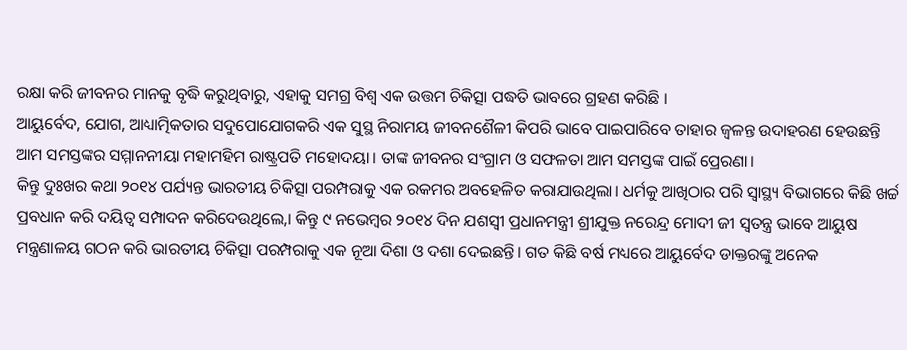ରକ୍ଷା କରି ଜୀବନର ମାନକୁ ବୃଦ୍ଧି କରୁଥିବାରୁ, ଏହାକୁ ସମଗ୍ର ବିଶ୍ୱ ଏକ ଉତ୍ତମ ଚିକିତ୍ସା ପଦ୍ଧତି ଭାବରେ ଗ୍ରହଣ କରିଛି ।
ଆୟୁର୍ବେଦ, ଯୋଗ, ଆଧ୍ୟାତ୍ମିକତାର ସଦୁପୋଯୋଗକରି ଏକ ସୁସ୍ଥ ନିରାମୟ ଜୀବନଶୈଳୀ କିପରି ଭାବେ ପାଇପାରିବେ ତାହାର ଜ୍ଵଳନ୍ତ ଉଦାହରଣ ହେଉଛନ୍ତି ଆମ ସମସ୍ତଙ୍କର ସମ୍ମାନନୀୟା ମହାମହିମ ରାଷ୍ଟ୍ରପତି ମହୋଦୟା। ତାଙ୍କ ଜୀବନର ସଂଗ୍ରାମ ଓ ସଫଳତା ଆମ ସମସ୍ତଙ୍କ ପାଇଁ ପ୍ରେରଣା।
କିନ୍ତୁ ଦୁଃଖର କଥା ୨୦୧୪ ପର୍ଯ୍ୟନ୍ତ ଭାରତୀୟ ଚିକିତ୍ସା ପରମ୍ପରାକୁ ଏକ ରକମର ଅବହେଳିତ କରାଯାଉଥିଲା। ଧର୍ମକୁ ଆଖିଠାର ପରି ସ୍ୱାସ୍ଥ୍ୟ ବିଭାଗରେ କିଛି ଖର୍ଚ୍ଚ ପ୍ରବଧାନ କରି ଦୟିତ୍ଵ ସମ୍ପାଦନ କରିଦେଉଥିଲେ,। କିନ୍ତୁ ୯ ନଭେମ୍ବର ୨୦୧୪ ଦିନ ଯଶସ୍ଵୀ ପ୍ରଧାନମନ୍ତ୍ରୀ ଶ୍ରୀଯୁକ୍ତ ନରେନ୍ଦ୍ର ମୋଦୀ ଜୀ ସ୍ଵତନ୍ତ୍ର ଭାବେ ଆୟୁଷ ମନ୍ତ୍ରଣାଳୟ ଗଠନ କରି ଭାରତୀୟ ଚିକିତ୍ସା ପରମ୍ପରାକୁ ଏକ ନୂଆ ଦିଶା ଓ ଦଶା ଦେଇଛନ୍ତି। ଗତ କିଛି ବର୍ଷ ମଧ୍ୟରେ ଆୟୁର୍ବେଦ ଡାକ୍ତରଙ୍କୁ ଅନେକ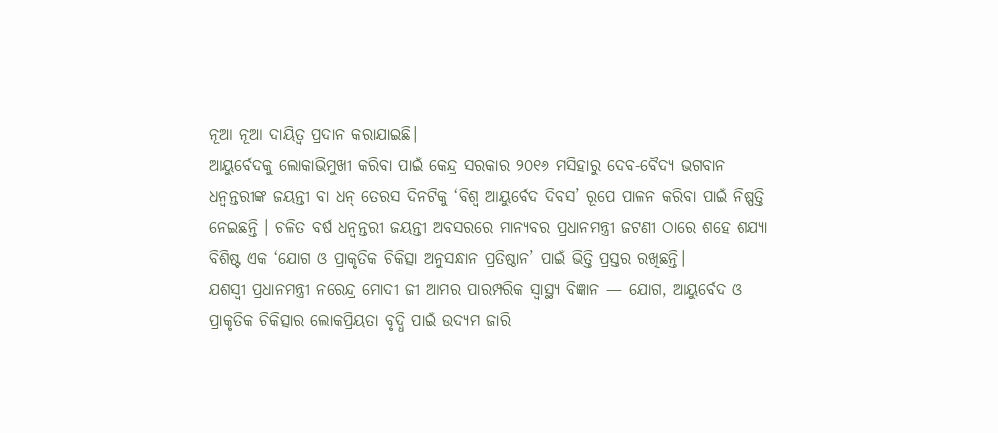ନୂଆ ନୂଆ ଦାୟିତ୍ଵ ପ୍ରଦାନ କରାଯାଇଛି।
ଆୟୁର୍ବେଦକୁ ଲୋକାଭିମୁଖୀ କରିବା ପାଇଁ କେନ୍ଦ୍ର ସରକାର ୨୦୧୬ ମସିହାରୁ ଦେବ-ବୈଦ୍ୟ ଭଗବାନ ଧନ୍ୱନ୍ତରୀଙ୍କ ଜୟନ୍ତୀ ବା ଧନ୍ ତେରସ ଦିନଟିକୁ ‘ବିଶ୍ୱ ଆୟୁର୍ବେଦ ଦିବସ’ ରୂପେ ପାଳନ କରିବା ପାଇଁ ନିଷ୍ପତ୍ତି ନେଇଛନ୍ତି । ଚଳିତ ବର୍ଷ ଧନ୍ଵନ୍ତରୀ ଜୟନ୍ତୀ ଅବସରରେ ମାନ୍ୟବର ପ୍ରଧାନମନ୍ତ୍ରୀ ଜଟଣୀ ଠାରେ ଶହେ ଶଯ୍ୟା ବିଶିଷ୍ଟ ଏକ ‘ଯୋଗ ଓ ପ୍ରାକୃତିକ ଚିକିତ୍ସା ଅନୁସନ୍ଧାନ ପ୍ରତିଷ୍ଠାନ’ ପାଇଁ ଭିତ୍ତି ପ୍ରସ୍ତର ରଖିଛନ୍ତି।
ଯଶସ୍ୱୀ ପ୍ରଧାନମନ୍ତ୍ରୀ ନରେନ୍ଦ୍ର ମୋଦୀ ଜୀ ଆମର ପାରମ୍ପରିକ ସ୍ବାସ୍ଥ୍ୟ ବିଜ୍ଞାନ — ଯୋଗ, ଆୟୁର୍ବେଦ ଓ ପ୍ରାକୃତିକ ଚିକିତ୍ସାର ଲୋକପ୍ରିୟତା ବୃଦ୍ଧି ପାଇଁ ଉଦ୍ୟମ ଜାରି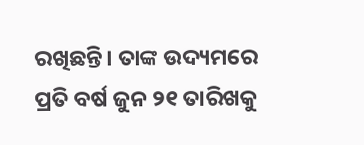ରଖିଛନ୍ତି। ତାଙ୍କ ଉଦ୍ୟମରେ ପ୍ରତି ବର୍ଷ ଜୁନ ୨୧ ତାରିଖକୁ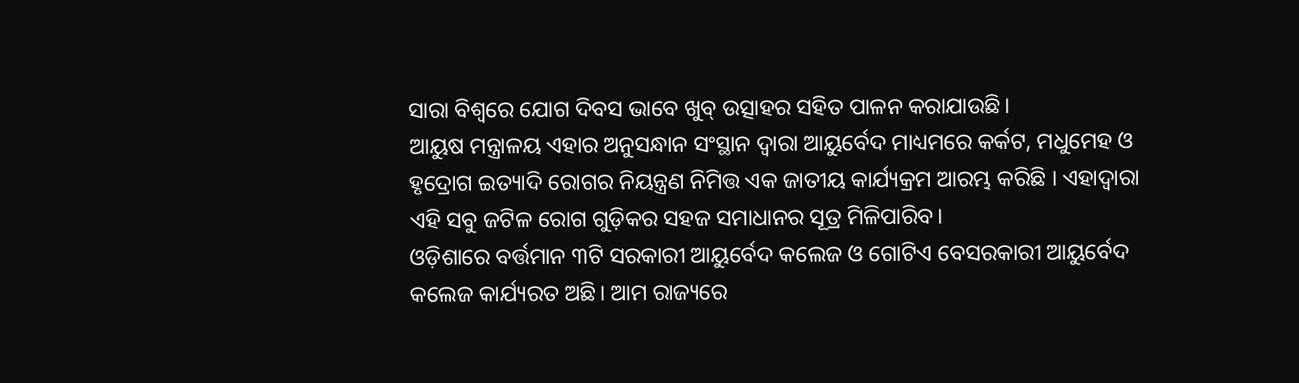ସାରା ବିଶ୍ବରେ ଯୋଗ ଦିବସ ଭାବେ ଖୁବ୍ ଉତ୍ସାହର ସହିତ ପାଳନ କରାଯାଉଛି।
ଆୟୁଷ ମନ୍ତ୍ରାଳୟ ଏହାର ଅନୁସନ୍ଧାନ ସଂସ୍ଥାନ ଦ୍ୱାରା ଆୟୁର୍ବେଦ ମାଧ୍ୟମରେ କର୍କଟ, ମଧୁମେହ ଓ ହୃଦ୍ରୋଗ ଇତ୍ୟାଦି ରୋଗର ନିୟନ୍ତ୍ରଣ ନିମିତ୍ତ ଏକ ଜାତୀୟ କାର୍ଯ୍ୟକ୍ରମ ଆରମ୍ଭ କରିଛି । ଏହାଦ୍ୱାରା ଏହି ସବୁ ଜଟିଳ ରୋଗ ଗୁଡ଼ିକର ସହଜ ସମାଧାନର ସୂତ୍ର ମିଳିପାରିବ।
ଓଡ଼ିଶାରେ ବର୍ତ୍ତମାନ ୩ଟି ସରକାରୀ ଆୟୁର୍ବେଦ କଲେଜ ଓ ଗୋଟିଏ ବେସରକାରୀ ଆୟୁର୍ବେଦ କଲେଜ କାର୍ଯ୍ୟରତ ଅଛି। ଆମ ରାଜ୍ୟରେ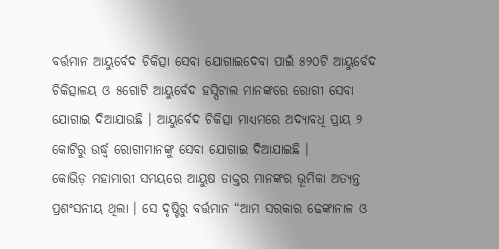ବର୍ତ୍ତମାନ ଆୟୁର୍ବେଦ ଚିକିତ୍ସା ସେବା ଯୋଗାଇଦେବା ପାଇଁ ୫୨୦ଟି ଆୟୁର୍ବେଦ ଚିକିତ୍ସାଳୟ ଓ ୫ଗୋଟି ଆୟୁର୍ବେଦ ହସ୍ପିଟାଲ ମାନଙ୍କରେ ରୋଗୀ ସେବା ଯୋଗାଇ ଦିଆଯାଉଛି । ଆୟୁର୍ବେଦ ଚିକିତ୍ସା ମାଧ୍ୟମରେ ଅଦ୍ୟାବଧି ପ୍ରାୟ ୨ କୋଟିରୁ ଉର୍ଦ୍ଧ୍ୱ ରୋଗୀମାନଙ୍କୁ ସେବା ଯୋଗାଇ ଦିଆଯାଇଛି ।
କୋଭିଡ଼ ମହାମାରୀ ସମୟରେ ଆୟୁଷ ଡାକ୍ତର ମାନଙ୍କର ଭୂମିକା ଅତ୍ୟନ୍ତ ପ୍ରଶଂସନୀୟ ଥିଲା । ସେ ଦୃଷ୍ଟିରୁ ବର୍ତ୍ତମାନ “ଆମ ସରକାର ଢେଙ୍କାନାଳ ଓ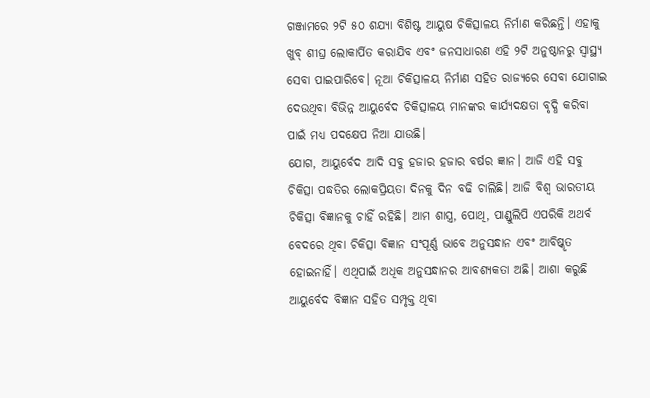ଗଞ୍ଜାମରେ ୨ଟି ୫୦ ଶଯ୍ୟା ବିଶିଷ୍ଟ ଆୟୁଷ ଚିକିତ୍ସାଳୟ ନିର୍ମାଣ କରିଛନ୍ତି। ଏହାକୁ ଖୁବ୍ ଶୀଘ୍ର ଲୋକାର୍ପିତ କରାଯିବ ଏବଂ ଜନସାଧାରଣ ଏହି ୨ଟି ଅନୁଷ୍ଠାନରୁ ସ୍ୱାସ୍ଥ୍ୟ ସେବା ପାଇପାରିବେ। ନୂଆ ଚିକିତ୍ସାଳୟ ନିର୍ମାଣ ସହିତ ରାଜ୍ୟରେ ସେବା ଯୋଗାଇ ଦେଉଥିବା ବିଭିନ୍ନ ଆୟୁର୍ବେଦ ଚିକିତ୍ସାଳୟ ମାନଙ୍କର କାର୍ଯ୍ୟଦକ୍ଷତା ବୃଦ୍ଧି କରିବା ପାଇଁ ମଧ୍ୟ ପଦକ୍ଷେପ ନିଆ ଯାଉଛି।
ଯୋଗ, ଆୟୁର୍ବେଦ ଆଦି ସବୁ ହଜାର ହଜାର ବର୍ଷର ଜ୍ଞାନ। ଆଜି ଏହି ସବୁ ଚିକିତ୍ସା ପଦ୍ଧତିର ଲୋକପ୍ରିୟତା ଦିନକୁ ଦିନ ବଢି ଚାଲିଛି। ଆଜି ବିଶ୍ଵ ଭାରତୀୟ ଚିକିତ୍ସା ବିଜ୍ଞାନକୁ ଚାହିଁ ରହିଛି। ଆମ ଶାସ୍ତ୍ର, ପୋଥି, ପାଣ୍ଡୁଲିପି ଏପରିକି ଅଥର୍ବ ବେଦରେ ଥିବା ଚିକିତ୍ସା ବିଜ୍ଞାନ ସଂପୂର୍ଣ୍ଣ ଭାବେ ଅନୁସନ୍ଧାନ ଏବଂ ଆବିଷ୍କୃତ ହୋଇନାହିଁ। ଏଥିପାଇଁ ଅଧିକ ଅନୁସନ୍ଧାନର ଆବଶ୍ୟକତା ଅଛି। ଆଶା କରୁଛି ଆୟୁର୍ବେଦ ବିଜ୍ଞାନ ସହିତ ସମ୍ପୃକ୍ତ ଥିବା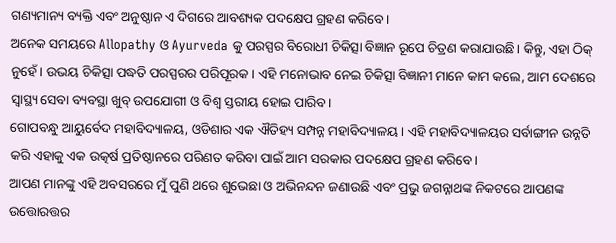ଗଣ୍ୟମାନ୍ୟ ବ୍ୟକ୍ତି ଏବଂ ଅନୁଷ୍ଠାନ ଏ ଦିଗରେ ଆବଶ୍ୟକ ପଦକ୍ଷେପ ଗ୍ରହଣ କରିବେ।
ଅନେକ ସମୟରେ Allopathy ଓ Ayurveda କୁ ପରସ୍ପର ବିରୋଧୀ ଚିକିତ୍ସା ବିଜ୍ଞାନ ରୂପେ ଚିତ୍ରଣ କରାଯାଉଛି। କିନ୍ତୁ, ଏହା ଠିକ୍ ନୁହେଁ। ଉଭୟ ଚିକିତ୍ସା ପଦ୍ଧତି ପରସ୍ପରର ପରିପୂରକ। ଏହି ମନୋଭାବ ନେଇ ଚିକିତ୍ସା ବିଜ୍ଞାନୀ ମାନେ କାମ କଲେ, ଆମ ଦେଶରେ ସ୍ବାସ୍ଥ୍ୟ ସେବା ବ୍ୟବସ୍ଥା ଖୁବ୍ ଉପଯୋଗୀ ଓ ବିଶ୍ଵ ସ୍ତରୀୟ ହୋଇ ପାରିବ।
ଗୋପବନ୍ଧୁ ଆୟୁର୍ବେଦ ମହାବିଦ୍ୟାଳୟ, ଓଡିଶାର ଏକ ଐତିହ୍ୟ ସମ୍ପନ୍ନ ମହାବିଦ୍ୟାଳୟ। ଏହି ମହାବିଦ୍ୟାଳୟର ସର୍ବାଙ୍ଗୀନ ଉନ୍ନତି କରି ଏହାକୁ ଏକ ଉତ୍କର୍ଷ ପ୍ରତିଷ୍ଠାନରେ ପରିଣତ କରିବା ପାଇଁ ଆମ ସରକାର ପଦକ୍ଷେପ ଗ୍ରହଣ କରିବେ।
ଆପଣ ମାନଙ୍କୁ ଏହି ଅବସରରେ ମୁଁ ପୁଣି ଥରେ ଶୁଭେଛା ଓ ଅଭିନନ୍ଦନ ଜଣାଉଛି ଏବଂ ପ୍ରଭୁ ଜଗନ୍ନାଥଙ୍କ ନିକଟରେ ଆପଣଙ୍କ ଉତ୍ତୋରତ୍ତର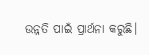ଉନ୍ନତି ପାଇଁ ପ୍ରାର୍ଥନା କରୁଛି।